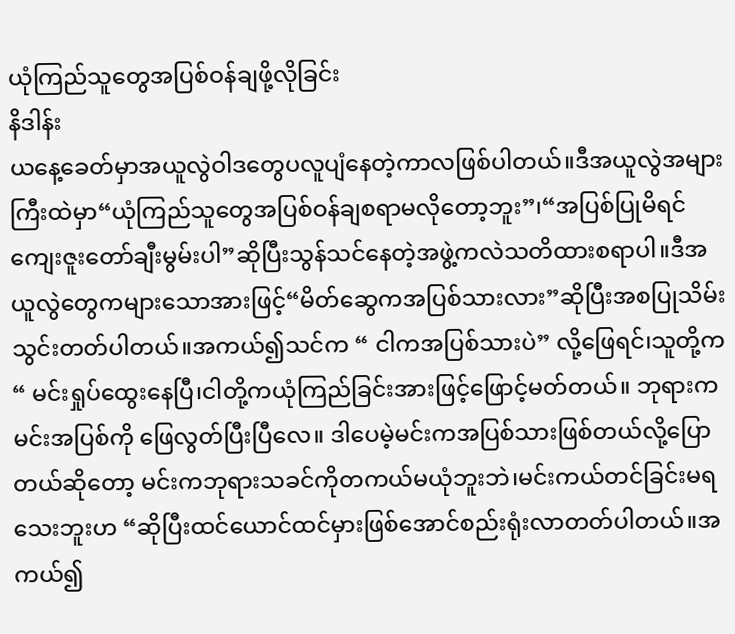ယုံကြည်သူတွေအပြစ်ဝန်ချဖို့လိုခြင်း
နိဒါန်း
ယနေ့ခေတ်မှာအယူလွဲဝါဒတွေပလူပျံနေတဲ့ကာလဖြစ်ပါတယ်။ဒီအယူလွဲအများကြီးထဲမှာ“ယုံကြည်သူတွေအပြစ်ဝန်ချစရာမလိုတော့ဘူး”၊“အပြစ်ပြုမိရင်ကျေးဇူးတော်ချီးမွမ်းပါ”ဆိုပြီးသွန်သင်နေတဲ့အဖွဲ့ကလဲသတိထားစရာပါ။ဒီအယူလွဲတွေကများသောအားဖြင့်“မိတ်ဆွေကအပြစ်သားလား”ဆိုပြီးအစပြုသိမ်းသွင်းတတ်ပါတယ်။အကယ်၍သင်က “ ငါကအပြစ်သားပဲ” လို့ဖြေရင်၊သူတို့က“ မင်းရှုပ်ထွေးနေပြီ၊ငါတို့ကယုံကြည်ခြင်းအားဖြင့်ဖြောင့်မတ်တယ်။ ဘုရားကမင်းအပြစ်ကို ဖြေလွတ်ပြီးပြီလေ။ ဒါပေမဲ့မင်းကအပြစ်သားဖြစ်တယ်လို့ပြောတယ်ဆိုတော့ မင်းကဘုရားသခင်ကိုတကယ်မယုံဘူးဘဲ၊မင်းကယ်တင်ခြင်းမရသေးဘူးဟ “ဆိုပြီးထင်ယောင်ထင်မှားဖြစ်အောင်စည်းရုံးလာတတ်ပါတယ်။အကယ်၍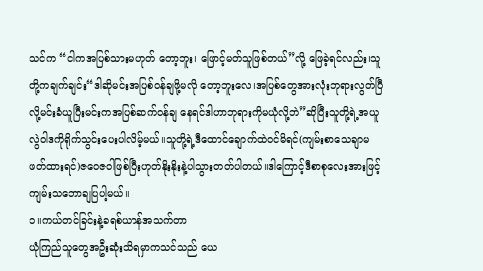သင်က “ငါကအပြစ်သားမဟုတ် တော့ဘူး၊ ဖြောင့်မတ်သူဖြစ်တယ်”လို့ ဖြေခဲ့ရင်လည်း၊သူတို့ကချက်ချင်း“ဒါဆိုမင်းအပြစ်ဝန်ချဖို့မလို တော့ဘူးလေ၊အပြစ်တွေအားလုံးဘုရားလွတ်ပြီလို့မင်းခံယူပြီးမင်းကအပြစ်ဆက်ဝန်ချ နေရင်ဒါဟာဘုရားကိုမယုံလို့ဘဲ”ဆိုပြီးသူတို့ရဲ့အယူလွဲဝါဒကိုရိုက်သွင်းပေးပါလိမ့်မယ်။သူတို့ရဲ့ဒီထောင်ချောက်ထဲဝင်မိရင်(ကျမ်းစာသေချာမဖတ်ထားရင်)ဇဝေဇဝါဖြစ်ပြီးဟုတ်နိုးနိုးနဲ့ပါသွားတတ်ပါတယ်။ဒါကြောင့်ဒီစာစုလေးအားဖြင့်ကျမ်းသဘောချပြပါ့မယ်။
၁။ကယ်တင်ခြင်းနဲ့ခရစ်ယာန်အသက်တာ
ယုံကြည်သူတွေအဦးဆုံးသိရမှာကသင်သည် ယေ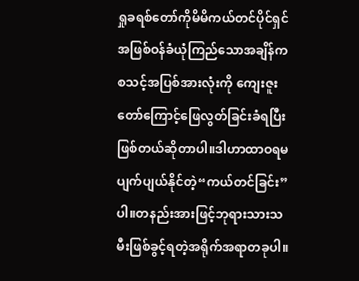ရှုခရစ်တော်ကိုမိမိကယ်တင်ပိုင်ရှင်အဖြစ်ဝန်ခံယုံကြည်သောအချိန်ကစသင့်အပြစ်အားလုံးကို ကျေးဇူးတော်ကြောင့်ဖြေလွတ်ခြင်းခံရပြီးဖြစ်တယ်ဆိုတာပါ။ဒါဟာထာဝရမပျက်ပျယ်နိုင်တဲ့“ကယ်တင်ခြင်း”ပါ။တနည်းအားဖြင့်ဘုရားသားသမီးဖြစ်ခွင့်ရတဲ့အရိုက်အရာတခုပါ။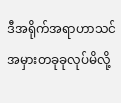ဒီအရိုက်အရာဟာသင်အမှားတခုခုလုပ်မိလို့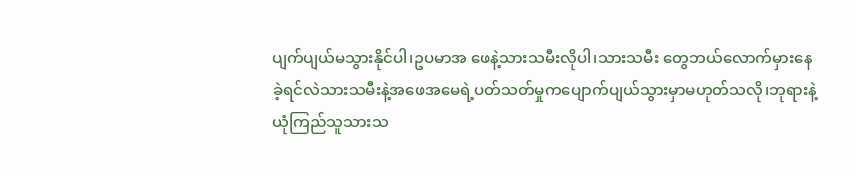ပျက်ပျယ်မသွားနိုင်ပါ၊ဥပမာအ ဖေနဲ့သားသမီးလိုပါ၊သားသမီး တွေဘယ်လောက်မှားနေခဲ့ရင်လဲသားသမီးနဲ့အဖေအမေရဲ့ပတ်သတ်မှုကပျောက်ပျယ်သွားမှာမဟုတ်သလို၊ဘုရားနဲ့ယုံကြည်သူသားသ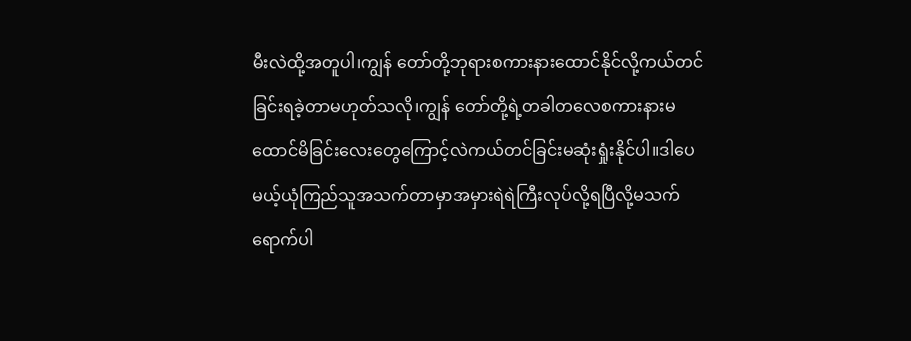မီးလဲထို့အတူပါ၊ကျွန် တော်တို့ဘုရားစကားနားထောင်နိုင်လို့ကယ်တင်ခြင်းရခဲ့တာမဟုတ်သလို၊ကျွန် တော်တို့ရဲ့တခါတလေစကားနားမထောင်မိခြင်းလေးတွေကြောင့်လဲကယ်တင်ခြင်းမဆုံးရှုံးနိုင်ပါ။ဒါပေမယ့်ယုံကြည်သူအသက်တာမှာအမှားရဲရဲကြီးလုပ်လို့ရပြီလို့မသက် ရောက်ပါ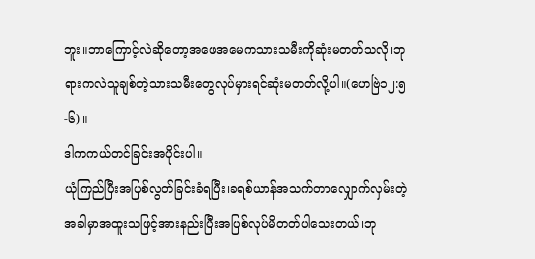ဘူး။ဘာကြောင့်လဲဆိုတော့အဖေအမေကသားသမီးကိုဆုံးမတတ်သလို၊ဘုရားကလဲသူချစ်တဲ့သားသမီးတွေလုပ်မှားရင်ဆုံးမတတ်လို့ပါ။(ဟေဗြဲ၁၂:၅-၆)။
ဒါကကယ်တင်ခြင်းအပိုင်းပါ။
ယုံကြည်ပြီးအပြစ်လွတ်ခြင်းခံရပြီး၊ခရစ်ယာန်အသက်တာလျှောက်လှမ်းတဲ့အခါမှာအထူးသဖြင့်အားနည်းပြီးအပြစ်လုပ်မိတတ်ပါသေးတယ်၊ဘု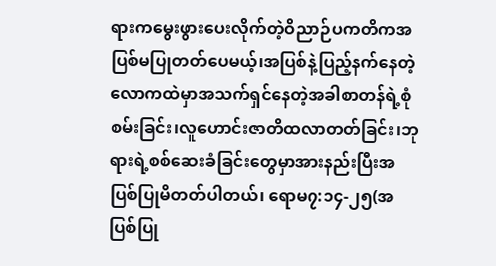ရားကမွေးဖွားပေးလိုက်တဲ့ဝိညာဉ်ပကတိကအပြစ်မပြုတတ်ပေမယ့်၊အပြစ်နဲ့ပြည့်နက်နေတဲ့လောကထဲမှာအသက်ရှင်နေတဲ့အခါစာတန်ရဲ့စုံစမ်းခြင်း၊လူဟောင်းဇာတိထလာတတ်ခြင်း၊ဘုရားရဲ့စစ်ဆေးခံခြင်းတွေမှာအားနည်းပြီးအပြစ်ပြုမိတတ်ပါတယ်၊ ရောမ၇:၁၄-၂၅(အပြစ်ပြု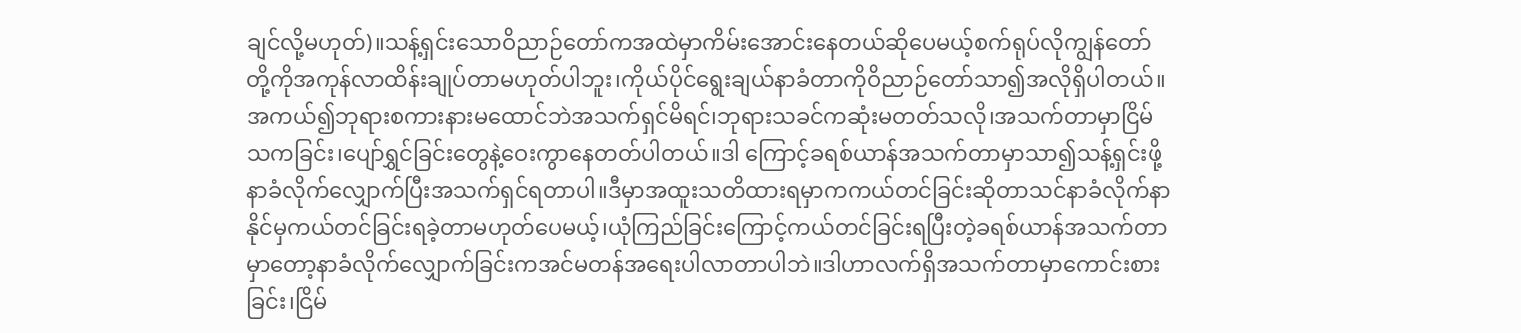ချင်လို့မဟုတ်)။သန့်ရှင်းသောဝိညာဉ်တော်ကအထဲမှာကိမ်းအောင်းနေတယ်ဆိုပေမယ့်စက်ရုပ်လိုကျွန်တော်တို့ကိုအကုန်လာထိန်းချုပ်တာမဟုတ်ပါဘူး၊ကိုယ်ပိုင်ရွေးချယ်နာခံတာကိုဝိညာဉ်တော်သာ၍အလိုရှိပါတယ်။အကယ်၍ဘုရားစကားနားမထောင်ဘဲအသက်ရှင်မိရင်၊ဘုရားသခင်ကဆုံးမတတ်သလို၊အသက်တာမှာငြိမ်သကခြင်း၊ပျော်ရွှင်ခြင်းတွေနဲ့ဝေးကွာနေတတ်ပါတယ်။ဒါ ကြောင့်ခရစ်ယာန်အသက်တာမှာသာ၍သန့်ရှင်းဖို့နာခံလိုက်လျှောက်ပြီးအသက်ရှင်ရတာပါ။ဒီမှာအထူးသတိထားရမှာကကယ်တင်ခြင်းဆိုတာသင်နာခံလိုက်နာနိုင်မှကယ်တင်ခြင်းရခဲ့တာမဟုတ်ပေမယ့်၊ယုံကြည်ခြင်းကြောင့်ကယ်တင်ခြင်းရပြီးတဲ့ခရစ်ယာန်အသက်တာမှာတော့နာခံလိုက်လျှောက်ခြင်းကအင်မတန်အရေးပါလာတာပါဘဲ။ဒါဟာလက်ရှိအသက်တာမှာကောင်းစားခြင်း၊ငြိမ်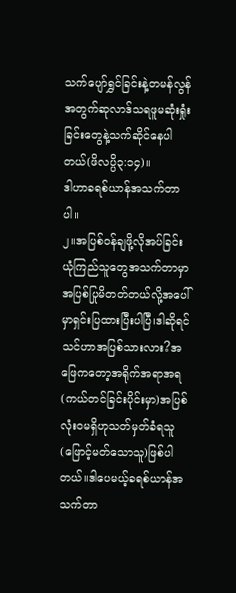သက်ပျော်ရွှင်ခြင်းနဲ့တမန်လွန်အတွက်ဆုလာဒ်သရဖူမဆုံးရှုံးခြင်းတွေနဲ့သက်ဆိုင်နေပါတယ်(ဖိလပ္ပိ၃:၁၄)။
ဒါဟာခရစ်ယာန်အသက်တာပါ။
၂။အပြစ်ဝန်ချဖို့လိုအပ်ခြင်း
ယုံကြည်သူတွေအသက်တာမှာအပြစ်ပြုမိတတ်တယ်လို့အပေါ်မှာရှင်းပြထားပြီးပါပြီ၊ဒါဆိုရင်သင်ဟာအပြစ်သားလား?အဖြေကတော့အရိုက်အရာအရ(ကယ်တင်ခြင်းပိုင်းမှာ)အပြစ်လုံးဝမရှိဟုသတ်မှတ်ခံရသူ(ဖြောင့်မတ်သောသူ)ဖြစ်ပါတယ်။ဒါပေမယ့်ခရစ်ယာန်အသက်တာ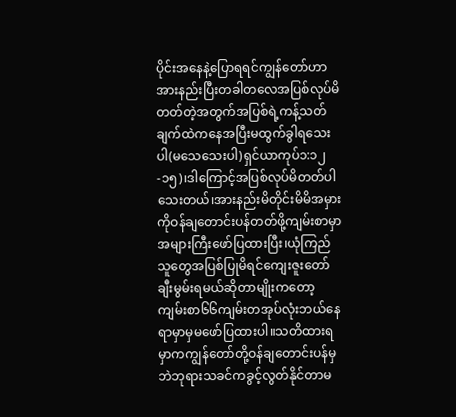ပိုင်းအနေနဲ့ပြောရရင်ကျွန်တော်ဟာအားနည်းပြီးတခါတလေအပြစ်လုပ်မိတတ်တဲ့အတွက်အပြစ်ရဲ့ကန့်သတ်ချက်ထဲကနေအပြီးမထွက်ခွါရသေးပါ(မသေသေးပါ)ရှင်ယာကုပ်၁:၁၂-၁၅)၊ဒါကြောင့်အပြစ်လုပ်မိတတ်ပါသေးတယ်၊အားနည်းမိတိုင်းမိမိအမှားကိုဝန်ချတောင်းပန်တတ်ဖို့ကျမ်းစာမှာအများကြီးဖော်ပြထားပြီး၊ယုံကြည်သူတွေအပြစ်ပြုမိရင်ကျေးဇူးတော်ချီးမွမ်းရမယ်ဆိုတာမျိုးကတော့ကျမ်းစာ၆၆ကျမ်းတအုပ်လုံးဘယ်နေရာမှာမှမဖော်ပြထားပါ။သတိထားရမှာကကျွန်တော်တို့ဝန်ချတောင်းပန်မှဘဲဘုရားသခင်ကခွင့်လွတ်နိုင်တာမ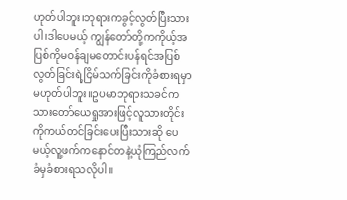ဟုတ်ပါဘူး၊ဘုရားကခွင့်လွတ်ပြီးသားပါ၊ဒါပေမယ့် ကျွန်တော်တို့ကကိုယ့်အပြစ်ကိုမဝန်ချမတောင်းပန်ရင်အပြစ်လွတ်ခြင်းရဲ့ငြိမ်သက်ခြင်းကိုခံစားရမှာမဟုတ်ပါဘူး။ဥပမာဘုရားသခင်ကသားတော်ယေရှုအားဖြင့်လူသားတိုင်းကိုကယ်တင်ခြင်းပေးပြီးသားဆို ပေမယ့်လူ့ဖက်ကနောင်တနဲ့ယုံကြည်လက်ခံမှခံစားရသလိုပါ။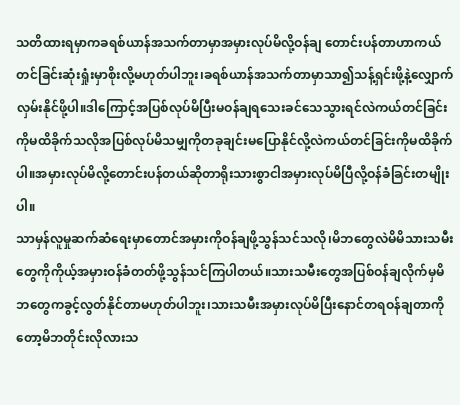သတိထားရမှာကခရစ်ယာန်အသက်တာမှာအမှားလုပ်မိလို့ဝန်ချ တောင်းပန်တာဟာကယ်တင်ခြင်းဆုံးရှုံးမှာစိုးလို့မဟုတ်ပါဘူး၊ခရစ်ယာန်အသက်တာမှာသာ၍သန့်ရှင်းဖို့နဲ့လျှောက်လှမ်းနိုင်ဖို့ပါ။ဒါကြောင့်အပြစ်လုပ်မိပြီးမဝန်ချရသေးခင်သေသွားရင်လဲကယ်တင်ခြင်းကိုမထိခိုက်သလိုအပြစ်လုပ်မိသမျှကိုတခုချင်းမပြောနိုင်လို့လဲကယ်တင်ခြင်းကိုမထိခိုက်ပါ။အမှားလုပ်မိလို့တောင်းပန်တယ်ဆိုတာရိုးသားစွာငါအမှားလုပ်မိပြီလို့ဝန်ခံခြင်းတမျိုးပါ။
သာမှန်လူမှုဆက်ဆံရေးမှာတောင်အမှားကိုဝန်ချဖို့သွန်သင်သလို၊မိဘတွေလဲမိမိသားသမီးတွေကိုကိုယ့်အမှားဝန်ခံတတ်ဖို့သွန်သင်ကြပါတယ်။သားသမီးတွေအပြစ်ဝန်ချလိုက်မှမိဘတွေကခွင့်လွတ်နိုင်တာမဟုတ်ပါဘူး၊သားသမီးအမှားလုပ်မိပြီးနောင်တရဝန်ချတာကိုတော့မိဘတိုင်းလိုလားသ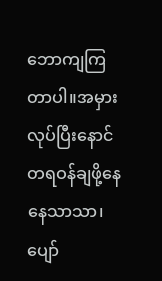ဘောကျကြတာပါ။အမှားလုပ်ပြီးနောင်တရဝန်ချဖို့နေနေသာသာ၊ပျော်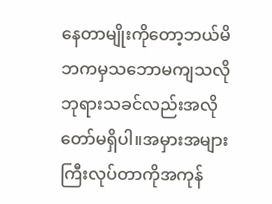နေတာမျိုးကိုတော့ဘယ်မိဘကမှသဘောမကျသလိုဘုရားသခင်လည်းအလိုတော်မရှိပါ။အမှားအများကြီးလုပ်တာကိုအကုန်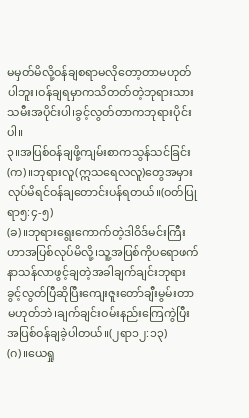မမှတ်မိလို့ဝန်ချစရာမလိုတော့တာမဟုတ်ပါဘူး၊ဝန်ချရမှာကသိတတ်တဲ့ဘုရားသားသမီးအပိုင်းပါ၊ခွင့်လွတ်တာကဘုရားပိုင်းပါ။
၃။အပြစ်ဝန်ချဖို့ကျမ်းစာကသွန်သင်ခြင်း
(က)။ဘုရားလူ(ဣသရေလလူ)တွေအမှားလုပ်မိရင်ဝန်ချတောင်းပန်ရတယ်။(ဝတ်ပြုရာ၅:၄-၅)
(ခ)။ဘုရားရွေးကောက်တဲ့ဒါဝိဒ်မင်းကြီးဟာအပြစ်လုပ်မိလို့၊သူ့အပြစ်ကိုပရောဖက်နာသန်လာဖွင့်ချတဲ့အခါချက်ချင်းဘုရားခွင့်လွတ်ပြီဆိုပြီးကျေးဇူးတော်ချီးမွမ်းတာမဟုတ်ဘဲ၊ချက်ချင်းဝမ်းနည်းကြေကွဲပြီးအပြစ်ဝန်ချခဲ့ပါတယ်။(၂ရာ၁၂:၁၃)
(ဂ)။ယေရှု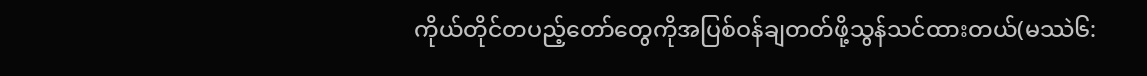ကိုယ်တိုင်တပည့်တော်တွေကိုအပြစ်ဝန်ချတတ်ဖို့သွန်သင်ထားတယ်(မဿဲ၆: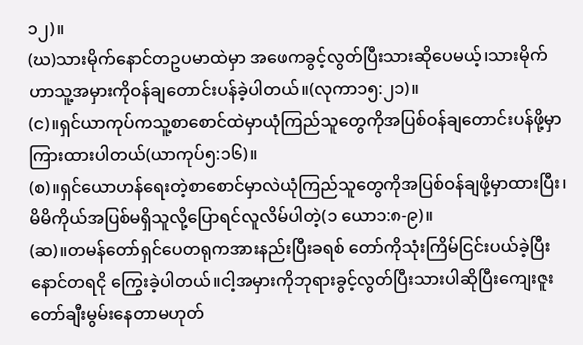၁၂)။
(ဃ)သားမိုက်နောင်တဥပမာထဲမှာ အဖေကခွင့်လွတ်ပြီးသားဆိုပေမယ့်၊သားမိုက်ဟာသူ့အမှားကိုဝန်ချတောင်းပန်ခဲ့ပါတယ်။(လုကာ၁၅:၂၁)။
(င)။ရှင်ယာကုပ်ကသူ့စာစောင်ထဲမှာယုံကြည်သူတွေကိုအပြစ်ဝန်ချတောင်းပန်ဖို့မှာကြားထားပါတယ်(ယာကုပ်၅:၁၆)။
(စ)။ရှင်ယောဟန်ရေးတဲ့စာစောင်မှာလဲယုံကြည်သူတွေကိုအပြစ်ဝန်ချဖို့မှာထားပြီး၊မိမိကိုယ်အပြစ်မရှိသူလို့ပြောရင်လူလိမ်ပါတဲ့(၁ ယော၁:၈-၉)။
(ဆ)။တမန်တော်ရှင်ပေတရုကအားနည်းပြီးခရစ် တော်ကိုသုံးကြိမ်ငြင်းပယ်ခဲ့ပြီး နောင်တရငို ကြွေးခဲ့ပါတယ်။ငါ့အမှားကိုဘုရားခွင့်လွတ်ပြီးသားပါဆိုပြီးကျေးဇူးတော်ချီးမွမ်းနေတာမဟုတ်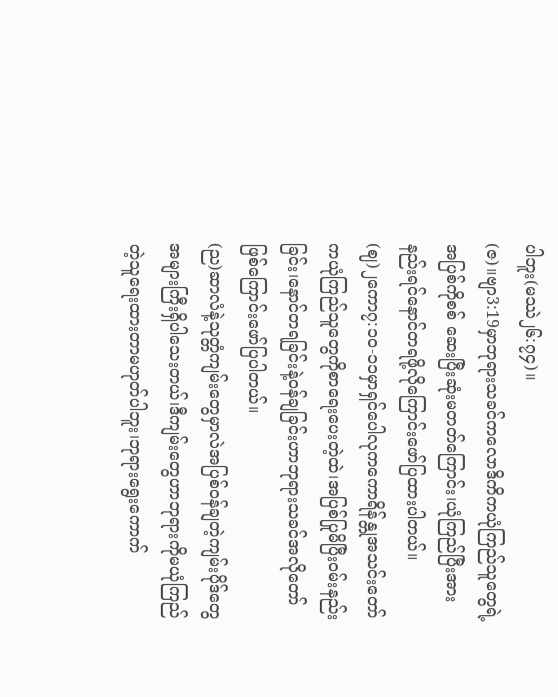ပါဘူး(မဿဲ၂၆:၇၄)။
(ဇ)။ဗျာ3:19မှာဘုရားသခင်ကလောဒိကိကယုံကြည်သူတွေရဲ့အပြစ်ကိုစစ် ဆေးပြီးဆုံးမတတ်ကြောင်း၊ယုံကြည်ပြီးအားနည်းရင်နောင်တရဖို့လိုကြောင်းဖော်ပြထားပါတယ်။
(ဈ)၂ကော၇:၁၀-၁၁မှာရှင်ပေါလုကကောရိန်န္တုအသင်းတော်ကယုံကြည်သူတွေကိုစာရေးပေးတဲ့ထဲ၊အပြစ်ပြုမိပြီးဝမ်းနည်းခြင်း၊နောင်တရခြင်းနဲ့ဝန်ချခြင်းဟာဘုရားသခင်အလိုတော်ဖြစ်ကြောင်းဖော်ပြပါတယ်။
(ည)ဆာလံနဲ့သုတ္တံကျမ်းတွေမှာလဲအပြစ်ဝန်ချတဲ့ကျမ်းပိုဒ်တွေအများကြီးရှိပါသေးတယ်၊ဒီကျမ်းတွေဟာဘုရားကိုမယုံကြည်တဲ့သူရေးထားတာမဟုတ်ပါဘူး၊ဘုရားရွေးကောက်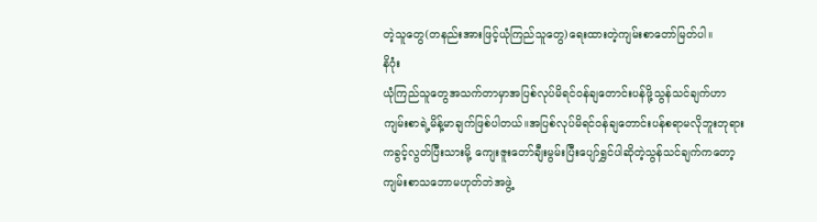တဲ့သူတွေ(တနည်းအားဖြင့်ယုံကြည်သူတွေ)ရေးထားတဲ့ကျမ်းစာတော်မြတ်ပါ။
နိဂုံး
ယုံကြည်သူတွေအသက်တာမှာအပြစ်လုပ်မိရင်ဝန်ချတောင်းပန်ဖို့သွန်သင်ချက်ဟာကျမ်းစာရဲ့မိန့်မာချက်ဖြစ်ပါတယ်။အပြစ်လုပ်မိရင်ဝန်ချတောင်းပန်စရာမလိုဘူးဘုရားကခွင့်လွတ်ပြီးသားမို့ ကျေးဇူးတော်ချီးမွမ်းပြီးပျော်ရွှင်ပါဆိုတဲ့သွန်သင်ချက်ကတော့ကျမ်းစာသဘောမဟုတ်ဘဲအဖွဲ့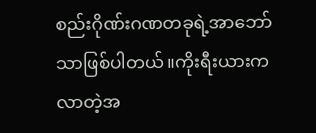စည်းဂိုဏ်းဂဏတခုရဲ့အာဘော်သာဖြစ်ပါတယ်။ကိုးရီးယားကလာတဲ့အ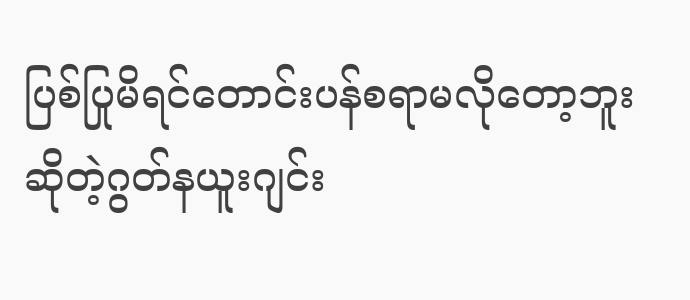ပြစ်ပြုမိရင်တောင်းပန်စရာမလိုတော့ဘူးဆိုတဲ့ဂွတ်နယူးဂျင်း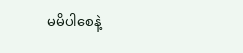မမိပါစေနဲ့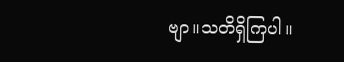ဗျာ။သတိရှိကြပါ။